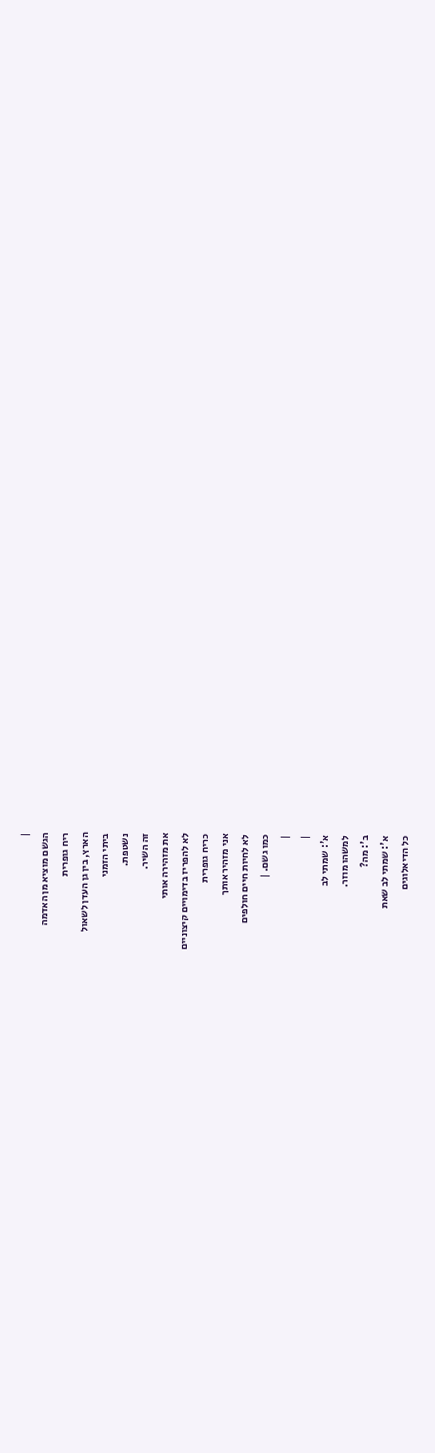|
הגשם מוציא מן האדמה
ריח גופרית
הארץ, בין גן העדן לשאול
ביתי הזמני
נשטפת.
זה השיר.
את מזהירה אותי
לא להפריז בדימויים קיצוניים
כריח גופרית
אני מזהיר אותך
לא לחיות חיים חולפים
כמו גשם. |
|
|
א': שמתי לב
למשהו מוזר.
ב': מה?
א': שמתי לב שאת
כל הדיאלוגים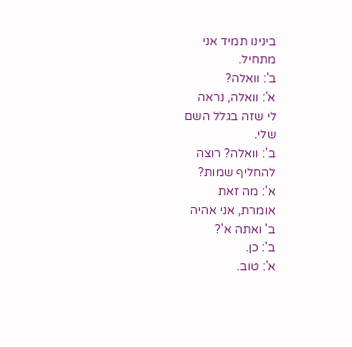בינינו תמיד אני
מתחיל.
ב': וואלה?
א': וואלה, נראה
לי שזה בגלל השם
שלי.
ב': וואלה? רוצה
להחליף שמות?
א': מה זאת
אומרת, אני אהיה
ב' ואתה א'?
ב': כן.
א': טוב.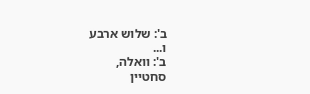ב': שלוש ארבע
ו...
ב': וואלה,
סחטיין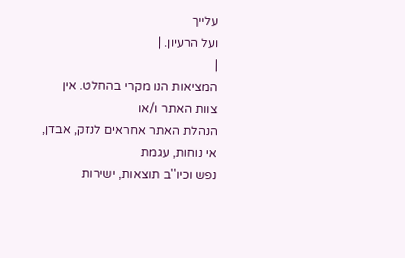עלייך
ועל הרעיון. |
|
המציאות הנו מקרי בהחלט. אין צוות האתר ו/או
הנהלת האתר אחראים לנזק, אבדן, אי נוחות, עגמת
נפש וכיו''ב תוצאות, ישירות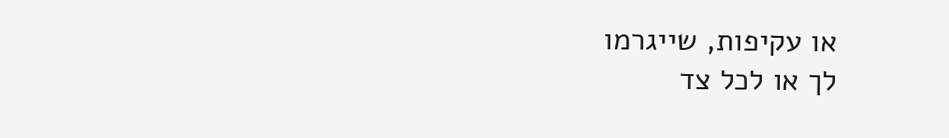או עקיפות, שייגרמו
לך או לכל צד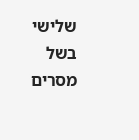שלישי בשל מסרים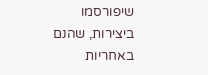שיפורסמו
ביצירות, שהנם באחריות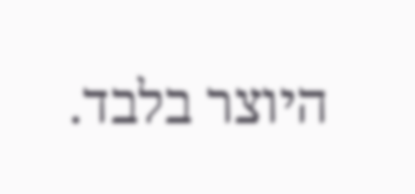היוצר בלבד.